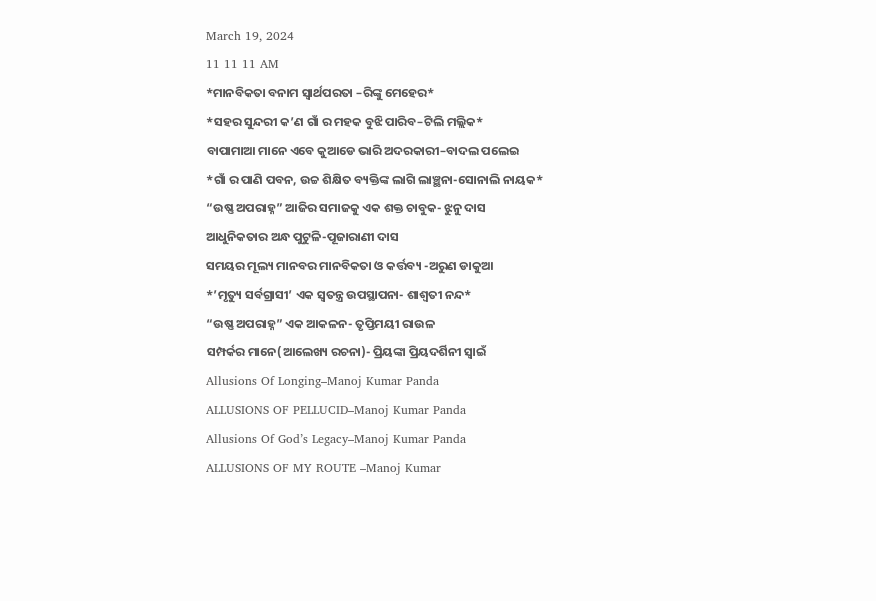March 19, 2024
11 11 11 AM
*ମାନବିକତା ବନାମ ସ୍ୱାର୍ଥପରତା –ରିଙ୍କୁ ମେହେର*
*ସହର ସୁନ୍ଦରୀ କ’ଣ ଗାଁ ର ମହକ ବୁଝି ପାରିବ–ଟିଲି ମଲ୍ଲିକ*
ବାପାମାଆ ମାନେ ଏବେ କୁଆଡେ ଭାରି ଅଦରକାରୀ–ବାଦଲ ପଲେଇ
*ଗାଁ ର ପାଣି ପବନ, ଉଚ୍ଚ ଶିକ୍ଷିତ ବ୍ୟକ୍ତିଙ୍କ ଲାଗି ଲାଞ୍ଛନା-ସୋନାଲି ନାୟକ*
“ଉଷ୍ଣ ଅପରାହ୍ନ” ଆଜିର ସମାଜକୁ ଏକ ଶକ୍ତ ଚାବୁକ- ଝୁନୁ ଦାସ
ଆଧୁନିକତାର ଅନ୍ଧ ପୁଟୁଳି-ପୂଜାରାଣୀ ଦାସ
ସମୟର ମୂଲ୍ୟ ମାନବର ମାନବିକତା ଓ କର୍ତ୍ତବ୍ୟ -ଅରୁଣ ଡାକୁଆ
*’ମୃତ୍ୟୁ ସର୍ବଗ୍ରାସୀ’ ଏକ ସ୍ୱତନ୍ତ୍ର ଉପସ୍ଥାପନା- ଶାଶ୍ଵତୀ ନନ୍ଦ*
“ଉଷ୍ଣ ଅପରାହ୍ନ” ଏକ ଆକଳନ- ତୃପ୍ତିମୟୀ ରାଉଳ
ସମ୍ପର୍କର ମାନେ(ଆଲେଖ୍ୟ ରଚନା)- ପ୍ରିୟଙ୍କା ପ୍ରିୟଦର୍ଶିନୀ ସ୍ୱାଇଁ
Allusions Of Longing–Manoj Kumar Panda
ALLUSIONS OF PELLUCID–Manoj Kumar Panda
Allusions Of God’s Legacy–Manoj Kumar Panda
ALLUSIONS OF MY ROUTE –Manoj Kumar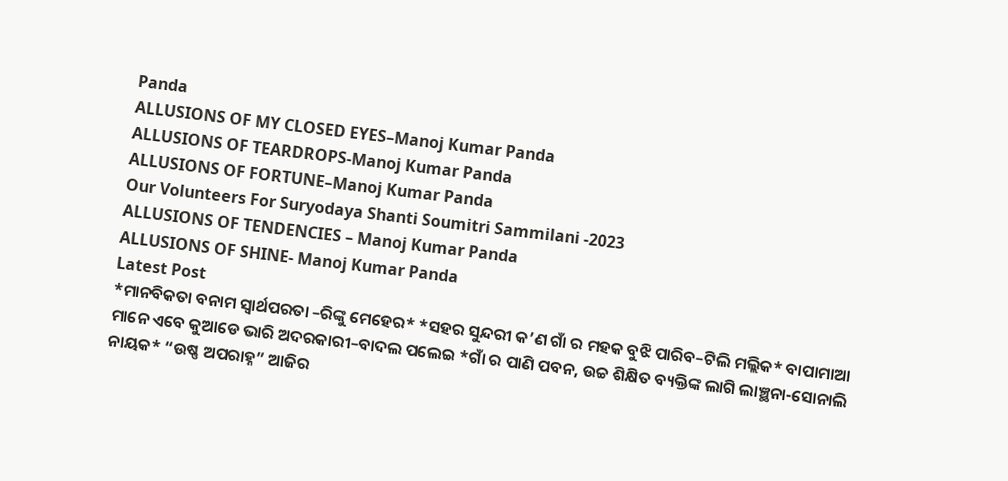Panda
ALLUSIONS OF MY CLOSED EYES–Manoj Kumar Panda
ALLUSIONS OF TEARDROPS-Manoj Kumar Panda
ALLUSIONS OF FORTUNE–Manoj Kumar Panda
Our Volunteers For Suryodaya Shanti Soumitri Sammilani -2023
ALLUSIONS OF TENDENCIES – Manoj Kumar Panda
ALLUSIONS OF SHINE- Manoj Kumar Panda
Latest Post
*ମାନବିକତା ବନାମ ସ୍ୱାର୍ଥପରତା –ରିଙ୍କୁ ମେହେର* *ସହର ସୁନ୍ଦରୀ କ’ଣ ଗାଁ ର ମହକ ବୁଝି ପାରିବ–ଟିଲି ମଲ୍ଲିକ* ବାପାମାଆ ମାନେ ଏବେ କୁଆଡେ ଭାରି ଅଦରକାରୀ–ବାଦଲ ପଲେଇ *ଗାଁ ର ପାଣି ପବନ, ଉଚ୍ଚ ଶିକ୍ଷିତ ବ୍ୟକ୍ତିଙ୍କ ଲାଗି ଲାଞ୍ଛନା-ସୋନାଲି ନାୟକ* “ଉଷ୍ଣ ଅପରାହ୍ନ” ଆଜିର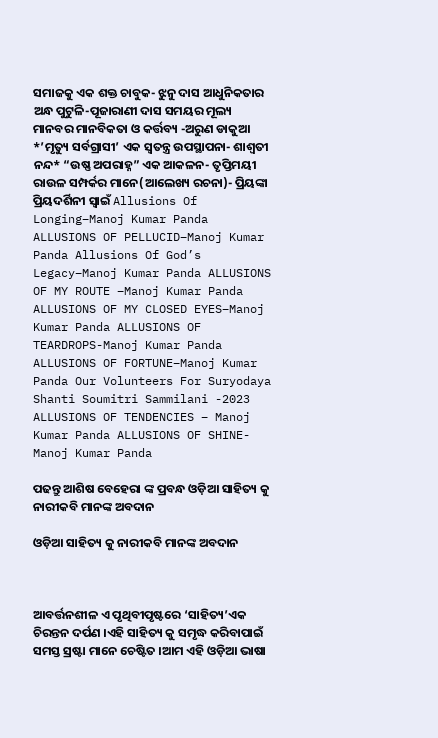ସମାଜକୁ ଏକ ଶକ୍ତ ଚାବୁକ- ଝୁନୁ ଦାସ ଆଧୁନିକତାର ଅନ୍ଧ ପୁଟୁଳି-ପୂଜାରାଣୀ ଦାସ ସମୟର ମୂଲ୍ୟ ମାନବର ମାନବିକତା ଓ କର୍ତ୍ତବ୍ୟ -ଅରୁଣ ଡାକୁଆ *’ମୃତ୍ୟୁ ସର୍ବଗ୍ରାସୀ’ ଏକ ସ୍ୱତନ୍ତ୍ର ଉପସ୍ଥାପନା- ଶାଶ୍ଵତୀ ନନ୍ଦ* “ଉଷ୍ଣ ଅପରାହ୍ନ” ଏକ ଆକଳନ- ତୃପ୍ତିମୟୀ ରାଉଳ ସମ୍ପର୍କର ମାନେ(ଆଲେଖ୍ୟ ରଚନା)- ପ୍ରିୟଙ୍କା ପ୍ରିୟଦର୍ଶିନୀ ସ୍ୱାଇଁ Allusions Of Longing–Manoj Kumar Panda ALLUSIONS OF PELLUCID–Manoj Kumar Panda Allusions Of God’s Legacy–Manoj Kumar Panda ALLUSIONS OF MY ROUTE –Manoj Kumar Panda ALLUSIONS OF MY CLOSED EYES–Manoj Kumar Panda ALLUSIONS OF TEARDROPS-Manoj Kumar Panda ALLUSIONS OF FORTUNE–Manoj Kumar Panda Our Volunteers For Suryodaya Shanti Soumitri Sammilani -2023 ALLUSIONS OF TENDENCIES – Manoj Kumar Panda ALLUSIONS OF SHINE- Manoj Kumar Panda

ପଢନ୍ତୁ ଆଶିଷ ବେହେରା ଙ୍କ ପ୍ରବନ୍ଧ ଓଡ଼ିଆ ସାହିତ୍ୟ କୁ ନାରୀକବି ମାନଙ୍କ ଅବଦାନ

ଓଡ଼ିଆ ସାହିତ୍ୟ କୁ ନାରୀକବି ମାନଙ୍କ ଅବଦାନ



ଆବର୍ତ୍ତନଶୀଳ ଏ ପୃଥିବୀପୃଷ୍ଟରେ ‘ସାହିତ୍ୟ’ଏକ ଚିରନ୍ତନ ଦର୍ପଣ ।ଏହି ସାହିତ୍ୟ କୁ ସମୃଦ୍ଧ କରିବାପାଇଁ ସମସ୍ତ ସ୍ରଷ୍ଟା ମାନେ ଚେଷ୍ଟିତ ।ଆମ ଏହି ଓଡ଼ିଆ ଭାଷା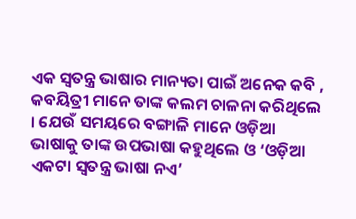ଏକ ସ୍ୱତନ୍ତ୍ର ଭାଷାର ମାନ୍ୟତା ପାଇଁ ଅନେକ କବି , କବୟିତ୍ରୀ ମାନେ ତାଙ୍କ କଲମ ଚାଳନା କରିଥିଲେ । ଯେଉଁ ସମୟରେ ବଙ୍ଗାଳି ମାନେ ଓଡ଼ିଆ ଭାଷାକୁ ତାଙ୍କ ଉପଭାଷା କହୁଥିଲେ ଓ ‘ଓଡ଼ିଆ ଏକଟା ସ୍ୱତନ୍ତ୍ର ଭାଷା ନଏ’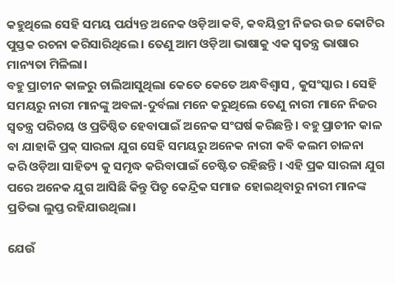କହୁଥିଲେ ସେହି ସମୟ ପର୍ଯ୍ୟନ୍ତ ଅନେକ ଓଡ଼ିଆ କବି, କବୟିତ୍ରୀ ନିଜର ଉଚ୍ଚ କୋଟିର ପୁସ୍ତକ ରଚନା କରିସାରିଥିଲେ । ତେଣୁ ଆମ ଓଡ଼ିଆ ଭାଷାକୁ ଏକ ସ୍ୱତନ୍ତ୍ର ଭାଷାର ମାନ୍ୟତା ମିଳିଲା।
ବହୁ ପ୍ରାଚୀନ କାଳରୁ ଚାଲିଆସୁଥିଲା କେତେ କେତେ ଅନ୍ଧବିଶ୍ୱାସ , କୁସଂସ୍କାର । ସେହି ସମୟରୁ ନାରୀ ମାନଙ୍କୁ ଅବଳା-ଦୁର୍ବଲା ମନେ କରୁଥିଲେ ତେଣୁ ନାରୀ ମାନେ ନିଜର ସ୍ୱତନ୍ତ୍ର ପରିଚୟ ଓ ପ୍ରତିଷ୍ଠିତ ହେବାପାଇଁ ଅନେକ ସଂଘର୍ଷ କରିଛନ୍ତି । ବହୁ ପ୍ରାଚୀନ କାଳ ବା ଯାହାକି ପ୍ରକ୍ ସାରଳା ଯୁଗ ସେହି ସମୟରୁ ଅନେକ ନାରୀ କବି କଲମ ଚାଳନା କରି ଓଡ଼ିଆ ସାହିତ୍ୟ କୁ ସମୃଦ୍ଧ କରିବାପାଇଁ ଚେଷ୍ଟିତ ରହିଛନ୍ତି । ଏହି ପ୍ରକ ସାରଳା ଯୁଗ ପରେ ଅନେକ ଯୁଗ ଆସିଛି କିନ୍ତୁ ପିତୃ କେନ୍ଦ୍ରିକ ସମାଜ ହୋଇଥିବାରୁ ନାରୀ ମାନଙ୍କ ପ୍ରତିଭା ଲୁପ୍ତ ରହିଯାଉଥିଲା।

ଯେଉଁ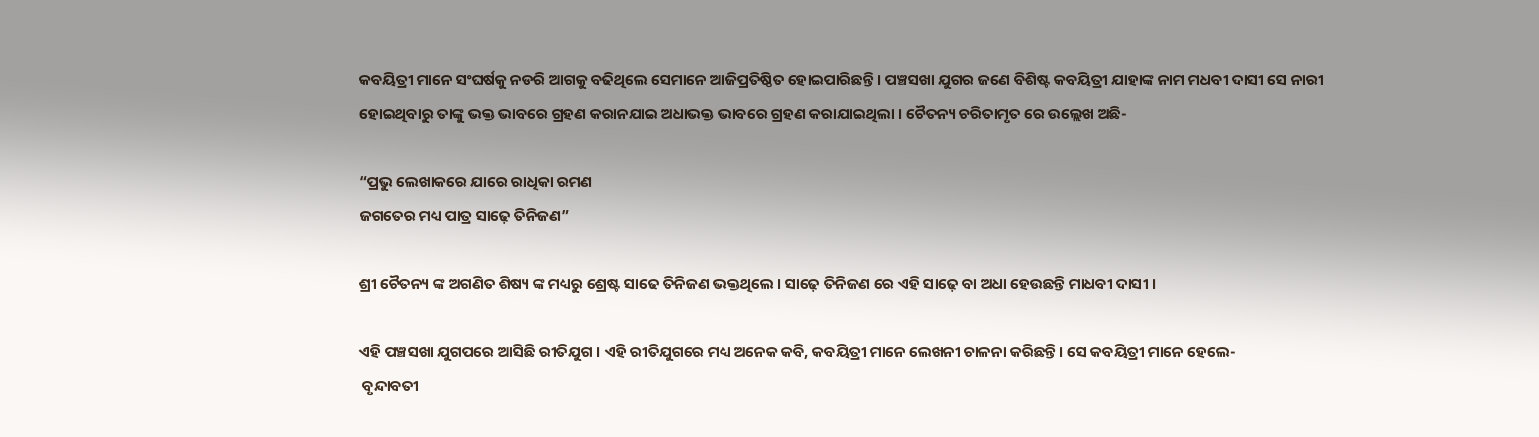କବୟିତ୍ରୀ ମାନେ ସଂଘର୍ଷକୁ ନଡରି ଆଗକୁ ବଢିଥିଲେ ସେମାନେ ଆଜିପ୍ରତିଷ୍ଠିତ ହୋଇପାରିଛନ୍ତି । ପଞ୍ଚସଖା ଯୁଗର ଜଣେ ବିଶିଷ୍ଟ କବୟିତ୍ରୀ ଯାହାଙ୍କ ନାମ ମଧବୀ ଦାସୀ ସେ ନାରୀ ହୋଇଥିବାରୁ ତାଙ୍କୁ ଭକ୍ତ ଭାବରେ ଗ୍ରହଣ କରାନଯାଇ ଅଧାଭକ୍ତ ଭାବରେ ଗ୍ରହଣ କରାଯାଇଥିଲା । ଚୈତନ୍ୟ ଚରିତାମୃତ ରେ ଉଲ୍ଲେଖ ଅଛି-

“ପ୍ରଭୁ ଲେଖାକରେ ଯାରେ ରାଧିକା ରମଣ
ଜଗତେର ମଧ୍ୟ ପାତ୍ର ସାଢ଼େ ତିନିଜଣ”

ଶ୍ରୀ ଚୈତନ୍ୟ ଙ୍କ ଅଗଣିତ ଶିଷ୍ୟ ଙ୍କ ମଧ୍ୟରୁ ଶ୍ରେଷ୍ଟ ସାଢେ ତିନିଜଣ ଭକ୍ତଥିଲେ । ସାଢ଼େ ତିନିଜଣ ରେ ଏହି ସାଢ଼େ ବା ଅଧା ହେଉଛନ୍ତି ମାଧବୀ ଦାସୀ ।

ଏହି ପଞ୍ଚସଖା ଯୁଗପରେ ଆସିଛି ରୀତିଯୁଗ । ଏହି ରୀତିଯୁଗରେ ମଧ୍ୟ ଅନେକ କବି, କବୟିତ୍ରୀ ମାନେ ଲେଖନୀ ଚାଳନା କରିଛନ୍ତି। ସେ କବୟିତ୍ରୀ ମାନେ ହେଲେ-
 ବୃନ୍ଦାବତୀ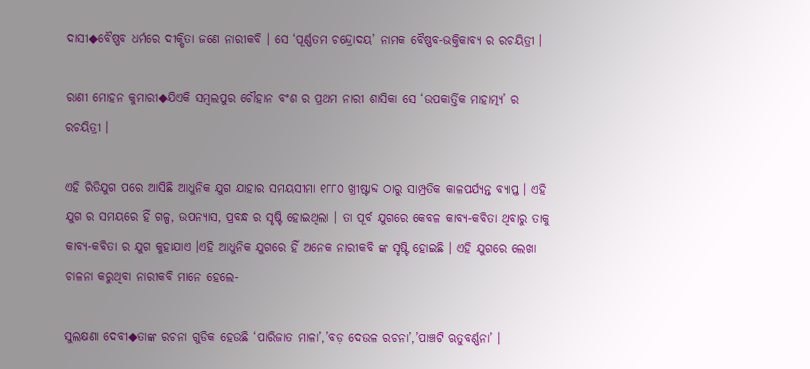ଦାସୀ◆ବୈଷ୍ଣବ ଧର୍ମରେ ଦୀକ୍ଷିତା ଜଣେ ନାରୀକବି । ସେ ‘ପୂର୍ଣ୍ଣତମ ଚନ୍ଦ୍ରୋଦୟ’ ନାମକ ବୈଷ୍ଣବ-ଭକ୍ତିକାବ୍ୟ ର ରଚୟିତ୍ରୀ ।

ରାଣୀ ମୋହନ କୁମାରୀ◆ଯିଏକି ସମ୍ବଲପୁର ଚୌହାନ ବଂଶ ର ପ୍ରଥମ ନାରୀ ଶାସିକା ସେ ‘ଉପକାର୍ତ୍ତିକ ମାହାତ୍ମ୍ୟ’ ର ରଚୟିତ୍ରୀ ।

ଏହି ରିତିଯୁଗ ପରେ ଆସିଛି ଆଧୁନିକ ଯୁଗ ଯାହାର ସମୟସୀମା ୧୮୮୦ ଖ୍ରୀଷ୍ଟାବ୍ଦ ଠାରୁ ସାମ୍ପ୍ରତିକ କାଳପର୍ଯ୍ୟନ୍ତ ବ୍ୟାପ୍ତ । ଏହି ଯୁଗ ର ସମୟରେ ହିଁ ଗଳ୍ପ, ଉପନ୍ୟାସ, ପ୍ରବନ୍ଧ ର ସୃଷ୍ଟି ହୋଇଥିଲା । ତା ପୂର୍ବ ଯୁଗରେ କେବଳ କାବ୍ୟ-କବିତା ଥିବାରୁ ତାକୁ କାବ୍ୟ-କବିତା ର ଯୁଗ କୁହାଯାଏ ।ଏହି ଆଧୁନିକ ଯୁଗରେ ହିଁ ଅନେକ ନାରୀକବି ଙ୍କ ସୃଷ୍ଟି ହୋଇଛି । ଏହି ଯୁଗରେ ଲେଖା ଚାଳନା କରୁଥିବା ନାରୀକବି ମାନେ ହେଲେ-

ସୁଲକ୍ଷଣା ଦେବୀ◆ତାଙ୍କ ରଚନା ଗୁଡିକ ହେଉଛି ‘ପାରିଜାତ ମାଳା’,’ବଡ଼ ଦେଉଳ ରଚନା’,’ପାଞ୍ଚଟି ଋତୁବର୍ଣ୍ଣନା’ ।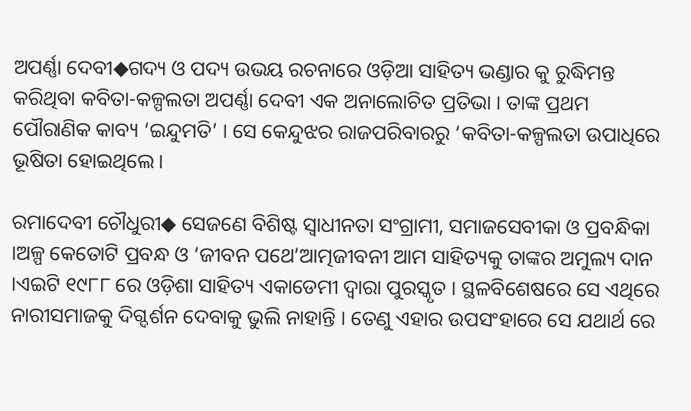ଅପର୍ଣ୍ଣା ଦେବୀ◆ଗଦ୍ୟ ଓ ପଦ୍ୟ ଉଭୟ ରଚନାରେ ଓଡ଼ିଆ ସାହିତ୍ୟ ଭଣ୍ଡାର କୁ ରୁଦ୍ଧିମନ୍ତ କରିଥିବା କବିତା-କଳ୍ପଲତା ଅପର୍ଣ୍ଣା ଦେବୀ ଏକ ଅନାଲୋଚିତ ପ୍ରତିଭା । ତାଙ୍କ ପ୍ରଥମ ପୌରାଣିକ କାବ୍ୟ ‘ଇନ୍ଦୁମତି’ । ସେ କେନ୍ଦୁଝର ରାଜପରିବାରରୁ ‘କବିତା-କଳ୍ପଲତା ଉପାଧିରେ ଭୂଷିତା ହୋଇଥିଲେ ।

ରମାଦେବୀ ଚୌଧୁରୀ◆ ସେଜଣେ ବିଶିଷ୍ଟ ସ୍ୱାଧୀନତା ସଂଗ୍ରାମୀ, ସମାଜସେବୀକା ଓ ପ୍ରବନ୍ଧିକା ।ଅଳ୍ପ କେତୋଟି ପ୍ରବନ୍ଧ ଓ ‘ଜୀବନ ପଥେ’ଆତ୍ମଜୀବନୀ ଆମ ସାହିତ୍ୟକୁ ତାଙ୍କର ଅମୁଲ୍ୟ ଦାନ ।ଏଇଟି ୧୯୮୮ ରେ ଓଡ଼ିଶା ସାହିତ୍ୟ ଏକାଡେମୀ ଦ୍ୱାରା ପୁରସ୍କୃତ । ସ୍ଥଳବିଶେଷରେ ସେ ଏଥିରେ ନାରୀସମାଜକୁ ଦିଗ୍ଦର୍ଶନ ଦେବାକୁ ଭୁଲି ନାହାନ୍ତି । ତେଣୁ ଏହାର ଉପସଂହାରେ ସେ ଯଥାର୍ଥ ରେ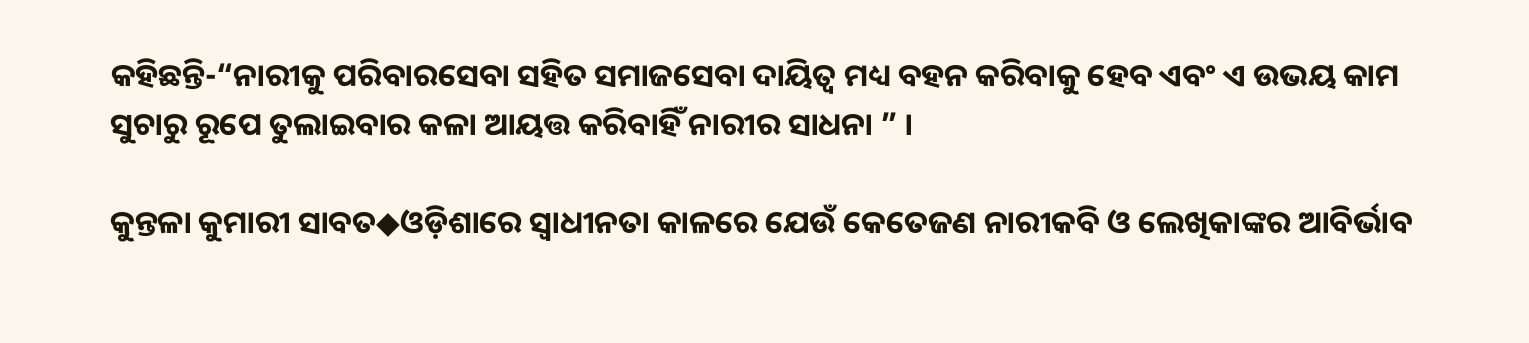କହିଛନ୍ତି-“ନାରୀକୁ ପରିବାରସେବା ସହିତ ସମାଜସେବା ଦାୟିତ୍ୱ ମଧ୍ୟ ବହନ କରିବାକୁ ହେବ ଏବଂ ଏ ଉଭୟ କାମ ସୁଚାରୁ ରୂପେ ତୁଲାଇବାର କଳା ଆୟତ୍ତ କରିବାହିଁ ନାରୀର ସାଧନା ” ।

କୁନ୍ତଳା କୁମାରୀ ସାବତ◆ଓଡ଼ିଶାରେ ସ୍ୱାଧୀନତା କାଳରେ ଯେଉଁ କେତେଜଣ ନାରୀକବି ଓ ଲେଖିକାଙ୍କର ଆବିର୍ଭାବ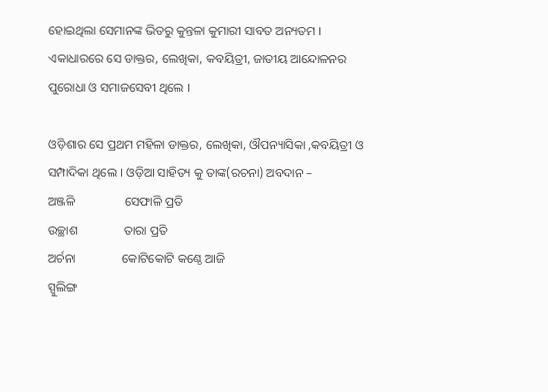ହୋଇଥିଲା ସେମାନଙ୍କ ଭିତରୁ କୁନ୍ତଳା କୁମାରୀ ସାବତ ଅନ୍ୟତମ । ଏକାଧାରରେ ସେ ଡାକ୍ତର, ଲେଖିକା, କବୟିତ୍ରୀ, ଜାତୀୟ ଆନ୍ଦୋଳନର ପୁରୋଧା ଓ ସମାଜସେବୀ ଥିଲେ ।

ଓଡ଼ିଶାର ସେ ପ୍ରଥମ ମହିଳା ଡାକ୍ତର, ଲେଖିକା, ଔପନ୍ୟାସିକା ,କବୟିତ୍ରୀ ଓ ସମ୍ପାଦିକା ଥିଲେ । ଓଡ଼ିଆ ସାହିତ୍ୟ କୁ ତାଙ୍କ(ରଚନା) ଅବଦାନ –
ଅଞ୍ଜଳି                ସେଫାଳି ପ୍ରତି
ଉଚ୍ଛାଶ               ତାରା ପ୍ରତି
ଅର୍ଚନା               କୋଟିକୋଟି କଣ୍ଠେ ଆଜି
ସ୍ପୁଲିଙ୍ଗ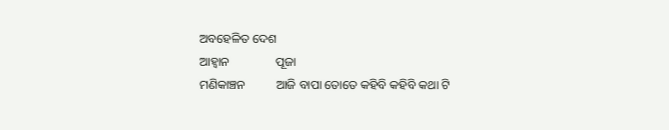ଅବହେଳିତ ଦେଶ
ଆହ୍ୱାନ               ପୂଜା
ମଣିକାଞ୍ଚନ          ଆଜି ବାପା ତୋତେ କହିବି କହିବି କଥା ଟି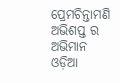ପ୍ରେମଚିନ୍ତାମଣି       ଅଭିଶପ୍ତ ର ଅଭିମାନ
ଓଡ଼ିଆ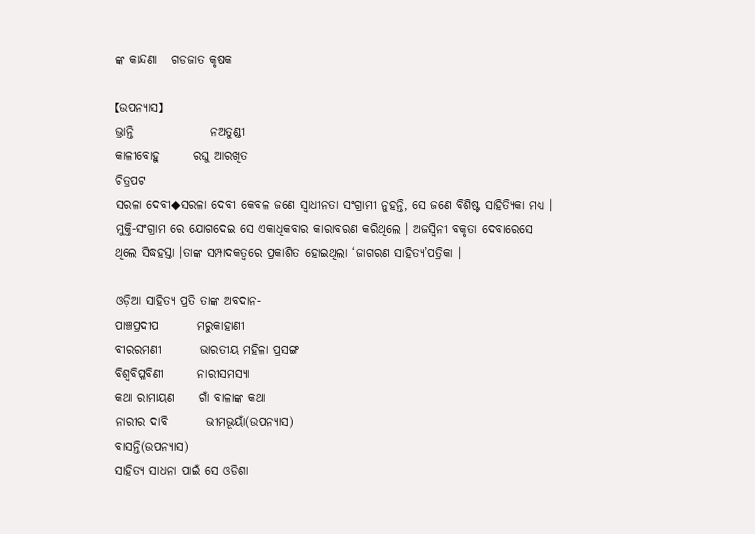ଙ୍କ କାନ୍ଦଣା   ଗଡଜାତ କୃଷକ

【ଉପନ୍ୟାସ】
ଭ୍ରାନ୍ତି                ନଅତୁଣ୍ଡୀ
କାଳୀବୋହୁ       ରଘୁ ଆରଖିତ
ଚିତ୍ରପଟ
ସରଳା ଦେବୀ◆ସରଳା ଦେବୀ କେବଳ ଜଣେ ସ୍ୱାଧୀନତା ସଂଗ୍ରାମୀ ନୁହନ୍ତି, ସେ ଜଣେ ବିଶିଷ୍ଟ ସାହିତ୍ୟିକା ମଧ୍ୟ । ମୁକ୍ତି-ସଂଗ୍ରାମ ରେ ଯୋଗଦେଇ ସେ ଏକାଧିକବାର କାରାବରଣ କରିଥିଲେ । ଅଜସ୍ୱିନୀ ବକୃତା ଦେବାରେସେ ଥିଲେ ସିଦ୍ଧହସ୍ତା ।ତାଙ୍କ ସମ୍ପାଦକତ୍ୱରେ ପ୍ରକାଶିତ ହୋଇଥିଲା ‘ଜାଗରଣ ସାହିତ୍ୟ’ପତ୍ରିକା ।

ଓଡ଼ିଆ ସାହିତ୍ୟ ପ୍ରତି ତାଙ୍କ ଅବଦାନ-
ପାଞ୍ଚପ୍ରଦୀପ        ମରୁକାହାଣୀ
ବୀରରମଣୀ        ଭାରତୀୟ ମହିଳା ପ୍ରସଙ୍ଗ
ବିଶ୍ୱବିପ୍ଳବିଣୀ       ନାରୀସମସ୍ୟା
କଥା ରାମାୟଣ     ଗାଁ ବାଳାଙ୍କ କଥା
ନାରୀର ଦାବି        ଭୀମଭୂୟାଁ(ଉପନ୍ୟାସ)
ବାସନ୍ତି(ଉପନ୍ୟାସ)
ସାହିତ୍ୟ ସାଧନା ପାଇଁ ସେ ଓଡିଶା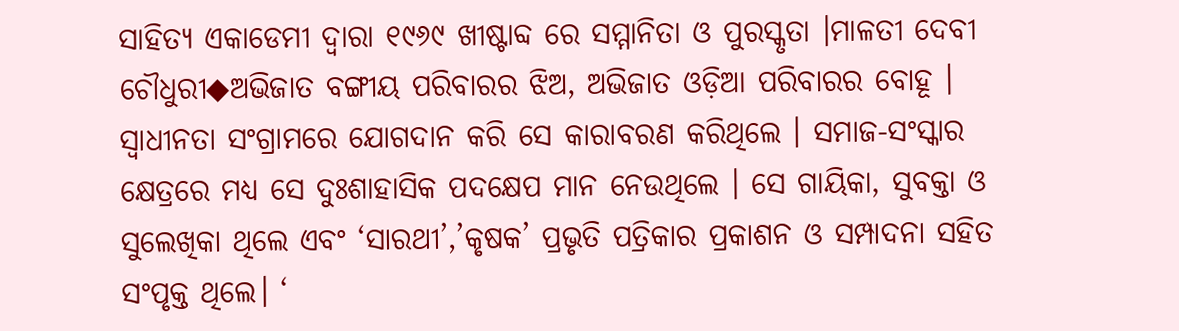ସାହିତ୍ୟ ଏକାଡେମୀ ଦ୍ୱାରା ୧୯୬୯ ଖୀଷ୍ଟାବ୍ଦ ରେ ସମ୍ମାନିତା ଓ ପୁରସ୍କୃତା ।ମାଳତୀ ଦେବୀ ଚୌଧୁରୀ◆ଅଭିଜାତ ବଙ୍ଗୀୟ ପରିବାରର ଝିଅ, ଅଭିଜାତ ଓଡ଼ିଆ ପରିବାରର ବୋହୂ । ସ୍ୱାଧୀନତା ସଂଗ୍ରାମରେ ଯୋଗଦାନ କରି ସେ କାରାବରଣ କରିଥିଲେ । ସମାଜ-ସଂସ୍କାର କ୍ଷେତ୍ରରେ ମଧ୍ୟ ସେ ଦୁଃଶାହାସିକ ପଦକ୍ଷେପ ମାନ ନେଉଥିଲେ । ସେ ଗାୟିକା, ସୁବକ୍ତା ଓ ସୁଲେଖିକା ଥିଲେ ଏବଂ ‘ସାରଥୀ’,’କୃଷକ’ ପ୍ରଭୃତି ପତ୍ରିକାର ପ୍ରକାଶନ ଓ ସମ୍ପାଦନା ସହିତ ସଂପୃକ୍ତ ଥିଲେ। ‘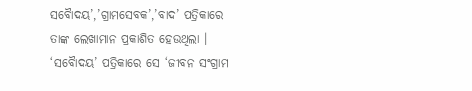ସବୋୖଦୟ’,’ଗ୍ରାମସେବକ’,’ବାଦ’ ପତ୍ରିକାରେ ତାଙ୍କ ଲେଖାମାନ ପ୍ରକାଶିତ ହେଉଥିଲା । ‘ସବୋୖଦୟ’ ପତ୍ରିକାରେ ସେ ‘ଜୀବନ ସଂଗ୍ରାମ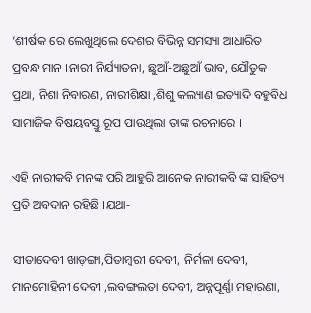‘ଶୀର୍ଷକ ରେ ଲେଖୁଥିଲେ ଦେଶର ବିଭିନ୍ନ ସମସ୍ୟା ଆଧାରିତ ପ୍ରବନ୍ଧ ମାନ ।ନାରୀ ନିର୍ଯ୍ୟାତନା, ଛୁଆଁ-ଅଛୁଆଁ ଭାବ, ଯୌତୁକ ପ୍ରଥା, ନିଶା ନିବାରଣ, ନାରୀଶିକ୍ଷା ,ଶିଶୁ କଲ୍ୟାଣ ଇତ୍ୟାଦି ବହୁବିଧ ସାମାଜିକ ବିଷୟବସ୍ତୁ ରୂପ ପାଉଥିଲା ତାଙ୍କ ରଚନାରେ ।

ଏହି ନାରୀକବି ମନଙ୍କ ପରି ଆହୁରି ଆନେକ ନାରୀକବି ଙ୍କ ସାହିତ୍ୟ ପ୍ରତି ଅବଦାନ ରହିଛି ।ଯଥା-

ସୀତାଦେବୀ ଖାଡ଼ଙ୍ଗା,ପିତାମ୍ବରୀ ଦେବୀ, ନିର୍ମଳା ଦେବୀ, ମାନମୋହିନୀ ଦେବୀ ,ଲବଙ୍ଗଲତା ଦେବୀ, ଅନ୍ନପୂର୍ଣ୍ଣା ମହାରଣା,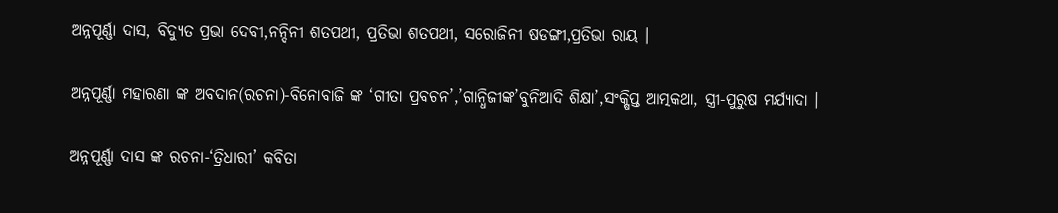ଅନ୍ନପୂର୍ଣ୍ଣା ଦାସ, ବିଦ୍ୟୁତ ପ୍ରଭା ଦେବୀ,ନନ୍ଦିନୀ ଶତପଥୀ, ପ୍ରତିଭା ଶତପଥୀ, ସରୋଜିନୀ ଷଡଙ୍ଗୀ,ପ୍ରତିଭା ରାୟ ।

ଅନ୍ନପୂର୍ଣ୍ଣା ମହାରଣା ଙ୍କ ଅବଦାନ(ରଚନା)-ବିନୋବାଜି ଙ୍କ ‘ଗୀତା ପ୍ରବଚନ’,’ଗାନ୍ଧିଜୀଙ୍କ’ବୁନିଆଦି ଶିକ୍ଷା’,ସଂକ୍ଷିପ୍ତ ଆତ୍ମକଥା, ସ୍ତ୍ରୀ-ପୁରୁଷ ମର୍ଯ୍ୟାଦା ।

ଅନ୍ନପୂର୍ଣ୍ଣା ଦାସ ଙ୍କ ରଚନା-‘ତ୍ରିଧାରୀ’ କବିତା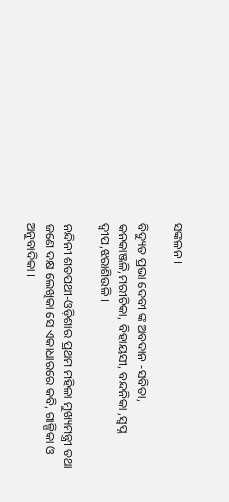ସଙ୍କଳନ ।

ବିଦ୍ୟୁତ ପ୍ରଭା ଦେବୀ ଙ୍କ ଅବଦାନ -ସବିତା, କନକାଞ୍ଜଳି,ମରୀଚିକା, ବିହାୟସୀ, ବନ୍ଦନିକା ,ସ୍ବପ୍ନ ଦ୍ବୀପ,ଝରାଶିଉଳି ।

ନନ୍ଦିନୀ ଶତପଥୀ-ଓଡ଼ିଶାର ପ୍ରଥମ ମହିଳା ମୁଖ୍ୟମନ୍ତ୍ରୀ ତଥା ଜଣେ ଦକ୍ଷ ଲେଖିକା ସେ ଏକାଧାରରେ କବି, ଗାଳ୍ପିକା ଓ ଅନୁବାଦିକା ।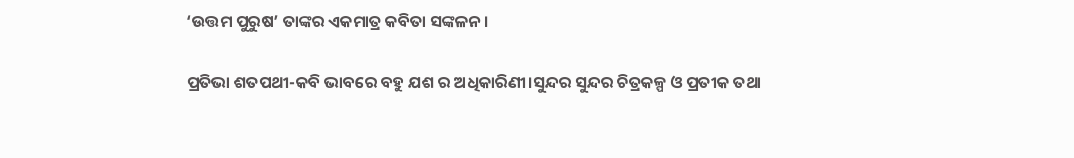‘ଉତ୍ତମ ପୁରୁଷ’ ତାଙ୍କର ଏକମାତ୍ର କବିତା ସଙ୍କଳନ ।

ପ୍ରତିଭା ଶତପଥୀ-କବି ଭାବରେ ବହୁ ଯଶ ର ଅଧିକାରିଣୀ।ସୁନ୍ଦର ସୁନ୍ଦର ଚିତ୍ରକଳ୍ପ ଓ ପ୍ରତୀକ ତଥା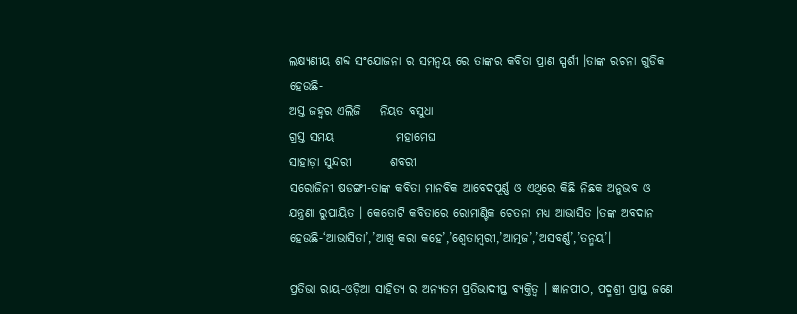ଲକ୍ଷ୍ୟଣୀୟ ଶବ୍ଦ ସଂଯୋଜନା ର ସମନ୍ୱୟ ରେ ତାଙ୍କର କବିତା ପ୍ରାଣ ସ୍ପର୍ଶୀ ।ତାଙ୍କ ରଚନା ଗୁଡିକ ହେଉଛି-
ଅସ୍ତ ଜହ୍ୱର ଏଲିଜି    ନିୟତ ବସୁଧା
ଗ୍ରସ୍ତ ସମୟ             ମହାମେଘ
ସାହାଡ଼ା ସୁନ୍ଦରୀ        ଶବରୀ
ସରୋଜିନୀ ଷଡଙ୍ଗୀ-ତାଙ୍କ କବିତା ମାନବିକ ଆବେଦପୂର୍ଣ୍ଣ ଓ ଏଥିରେ କିଛି ନିଛକ ଅନୁଭବ ଓ ଯନ୍ତ୍ରଣା ରୁପାୟିତ । କେତୋଟି କବିତାରେ ରୋମାଣ୍ଟିକ ଚେତନା ମଧ୍ୟ ଆଭାସିତ ।ତଙ୍କ ଅବଦାନ ହେଉଛି-‘ଆଭାସିତା’,’ଆଖି କରା କହେ’,’ଶ୍ୱେତାମ୍ବରୀ,’ଆତ୍ମଜ’,’ଅସବର୍ଣ୍ଣ’,’ତନ୍ମୟ’।

ପ୍ରତିଭା ରାୟ-ଓଡ଼ିଆ ସାହିତ୍ୟ ର ଅନ୍ୟତମ ପ୍ରତିଭାଦୀପ୍ତ ବ୍ୟକ୍ତିତ୍ୱ । ଜ୍ଞାନପୀଠ, ପଦ୍ମଶ୍ରୀ ପ୍ରାପ୍ତ ଜଣେ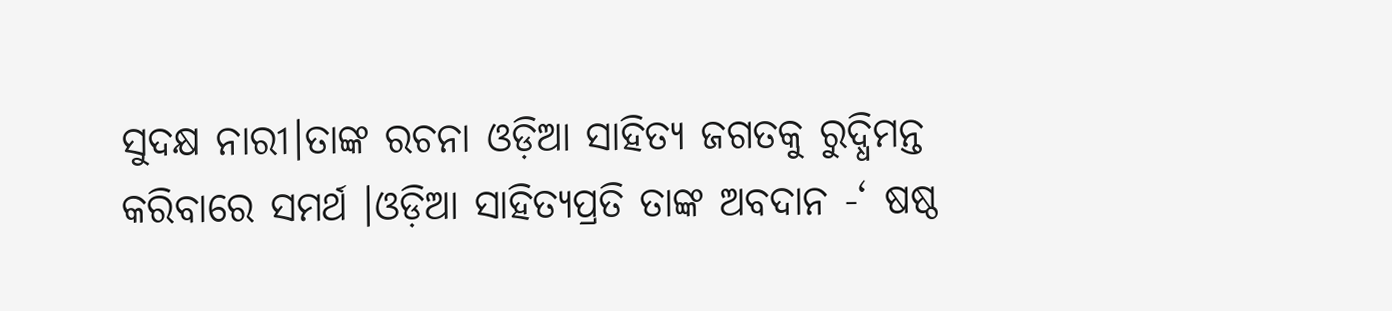ସୁଦକ୍ଷ ନାରୀ।ତାଙ୍କ ରଚନା ଓଡ଼ିଆ ସାହିତ୍ୟ ଜଗତକୁ ରୁଦ୍ଧିମନ୍ତ କରିବାରେ ସମର୍ଥ ।ଓଡ଼ିଆ ସାହିତ୍ୟପ୍ରତି ତାଙ୍କ ଅବଦାନ -‘ ଷଷ୍ଠ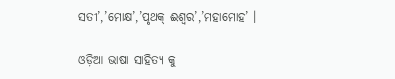ସତୀ’,’ମୋକ୍ଷ’,’ପୃଥକ୍ ଈଶ୍ୱର’,’ମହାମୋହ’ ।

ଓଡ଼ିଆ ଭାଷା ସାହିତ୍ୟ କୁ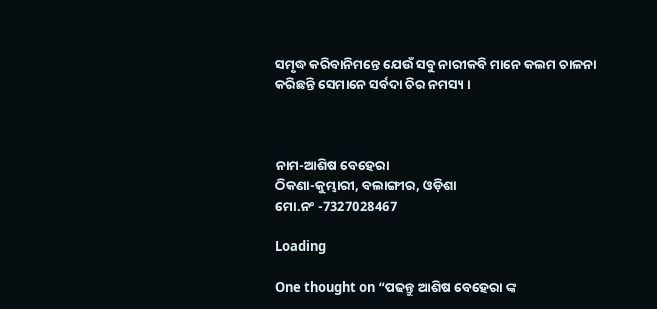ସମୃଦ୍ଧ କରିବାନିମନ୍ତେ ଯେଉଁ ସବୁ ନାରୀକବି ମାନେ କଲମ ଚାଳନା କରିଛନ୍ତି ସେମାନେ ସର୍ବଦା ଚିର ନମସ୍ୟ ।



ନାମ-ଆଶିଷ ବେହେରା
ଠିକଣା-କୁମ୍ଭାରୀ, ବଲାଙ୍ଗୀର, ଓଡ଼ିଶା
ମୋ.ନଂ -7327028467

Loading

One thought on “ପଢନ୍ତୁ ଆଶିଷ ବେହେରା ଙ୍କ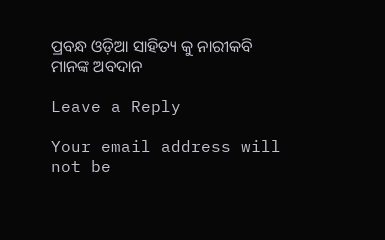ପ୍ରବନ୍ଧ ଓଡ଼ିଆ ସାହିତ୍ୟ କୁ ନାରୀକବି ମାନଙ୍କ ଅବଦାନ

Leave a Reply

Your email address will not be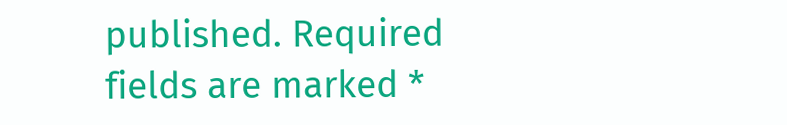published. Required fields are marked *